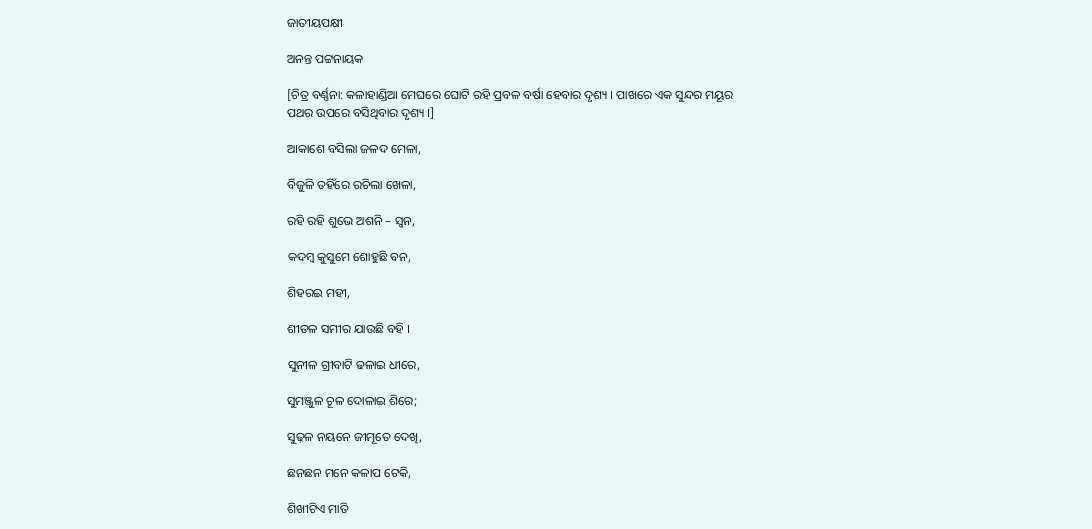ଜାତୀୟପକ୍ଷୀ

ଅନନ୍ତ ପଟ୍ଟନାୟକ

[ଚିତ୍ର ବର୍ଣ୍ଣନା: କଳାହାଣ୍ଡିଆ ମେଘରେ ଘୋଟି ରହି ପ୍ରବଳ ବର୍ଷା ହେବାର ଦୃଶ୍ୟ । ପାଖରେ ଏକ ସୁନ୍ଦର ମୟୂର ପଥର ଉପରେ ବସିଥିବାର ଦୃଶ୍ୟ ।]

ଆକାଶେ ବସିଲା ଜଳଦ ମେଳା,

ବିଜୁଳି ତହିଁରେ ରଚିଲା ଖେଳା,

ରହି ରହି ଶୁଭେ ଅଶନି – ସ୍ୱନ,

କଦମ୍ବ କୁସୁମେ ଶୋହୁଛି ବନ,

ଶିହରଇ ମହୀ,

ଶୀତଳ ସମୀର ଯାଉଛି ବହି ।

ସୁନୀଳ ଗ୍ରୀବାଟି ଢଳାଇ ଧୀରେ,

ସୁମଞ୍ଜୁଳ ଚୂଳ ଦୋଳାଇ ଶିରେ;

ସୁଢ଼ଳ ନୟନେ ଜୀମୂତେ ଦେଖି,

ଛନଛନ ମନେ କଳାପ ଟେକି,

ଶିଖୀଟିଏ ମାତି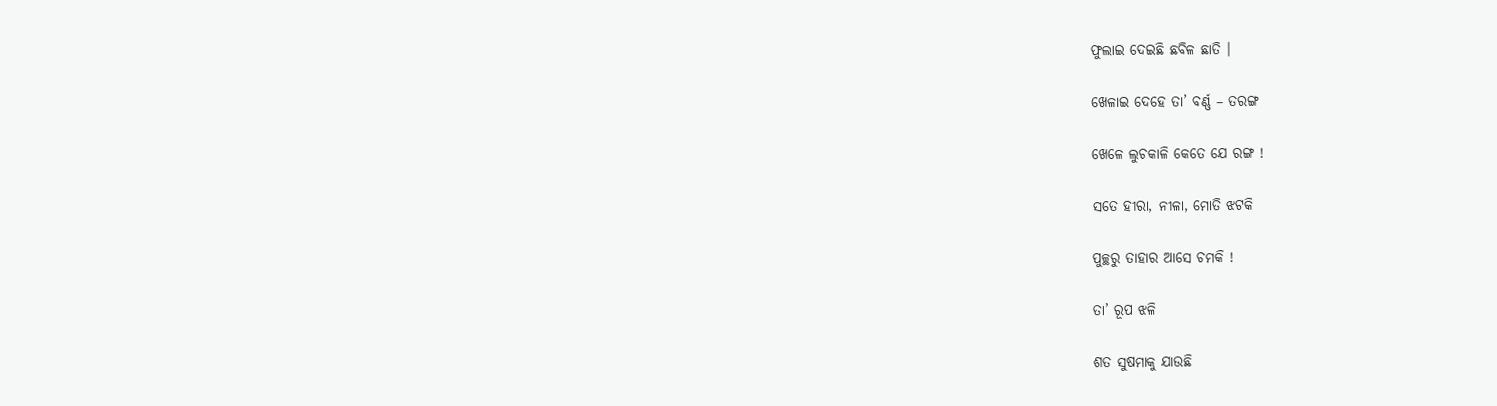ଫୁଲାଇ ଦେଇଛି ଛବିଳ ଛାତି ।

ଖେଳାଇ ଦେହେ ତା’ ବର୍ଣ୍ଣ – ତରଙ୍ଗ

ଖେଳେ ଲୁଚକାଳି କେତେ ଯେ ରଙ୍ଗ !

ସତେ ହୀରା, ନୀଳା, ମୋତି ଝଟକି

ପୁଚ୍ଛରୁ ତାହାର ଆସେ ଚମକି !

ତା’ ରୂପ ଝଳି

ଶତ ସୁଷମାକୁ ଯାଉଛି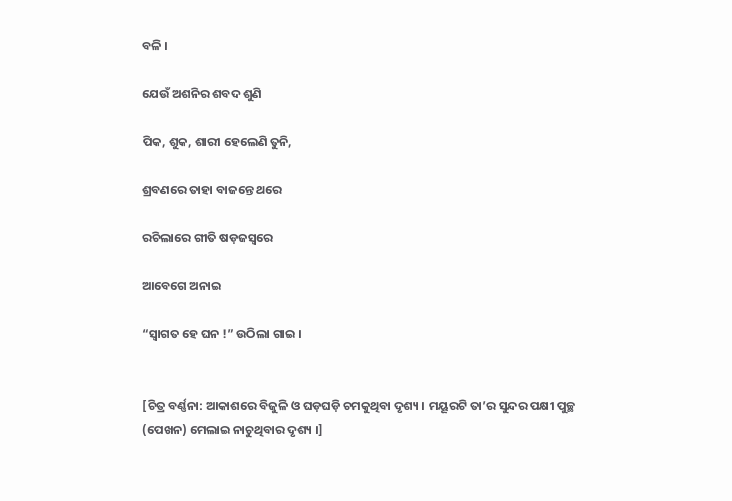ବଳି ।

ଯେଉଁ ଅଶନିର ଶବଦ ଶୁଣି

ପିକ, ଶୁକ, ଶାରୀ ହେଲେଣି ତୁନି,

ଶ୍ରବଣରେ ତାହା ବାଜନ୍ତେ ଥରେ

ରଚିଲାରେ ଗୀତି ଷଡ଼ଜସ୍ୱରେ

ଆବେଗେ ଅନାଇ

“ସ୍ୱାଗତ ହେ ଘନ !” ଉଠିଲା ଗାଇ ।


[ଚିତ୍ର ବର୍ଣ୍ଣନା: ଆକାଶରେ ବିଜୁଳି ଓ ଘଡ଼ଘଡ଼ି ଚମକୁଥିବା ଦୃଶ୍ୟ । ମୟୂରଟି ତା’ର ସୁନ୍ଦର ପକ୍ଷୀ ପୁଚ୍ଛ (ପେଖନ) ମେଲାଇ ନାଚୁଥିବାର ଦୃଶ୍ୟ ।]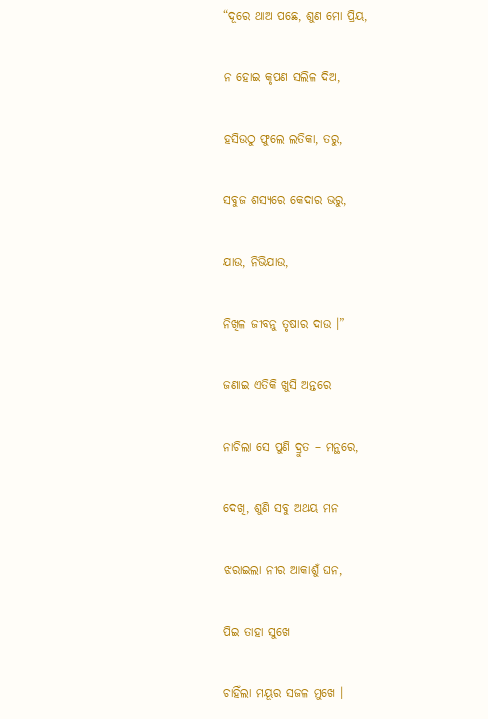“ଦୂରେ ଥାଅ ପଛେ, ଶୁଣ ମୋ ପ୍ରିୟ,

ନ ହୋଇ କୃପଣ ସଲିଳ ଦିଅ,

ହସିଉଠୁ ଫୁଲେ ଲତିକା, ତରୁ,

ସବୁଜ ଶସ୍ୟରେ କେଦାର ଭରୁ,

ଯାଉ, ନିଭିଯାଉ,

ନିଖିଳ ଜୀବନୁ ତୃଷାର ଦାଉ ।”

ଜଣାଇ ଏତିକି ଖୁସି ଅନ୍ତରେ

ନାଚିଲା ସେ ପୁଣି ଦ୍ରୁତ – ମନ୍ଥରେ,

ଦେଖି, ଶୁଣି ସବୁ ଅଥୟ ମନ

ଝରାଇଲା ନୀର ଆକାଶୁଁ ଘନ,

ପିଇ ତାହା ସୁଖେ

ଚାହିଁଲା ମୟୂର ସଜଳ ମୁଖେ ।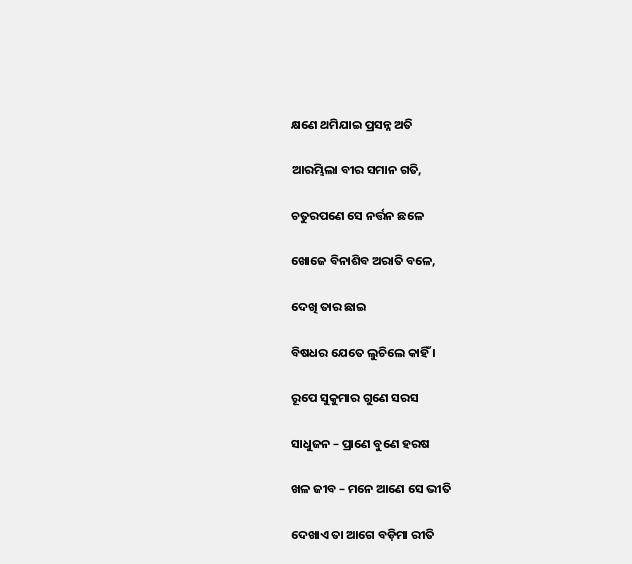କ୍ଷଣେ ଥମିଯାଇ ପ୍ରସନ୍ନ ଅତି

ଆରମ୍ଭିଲା ବୀର ସମାନ ଗତି,

ଚତୁରପଣେ ସେ ନର୍ତ୍ତନ ଛଳେ

ଖୋଜେ ବିନାଶିବ ଅରାତି ବଳେ,

ଦେଖି ତାର ଛାଇ

ବିଷଧର ଯେତେ ଲୁଚିଲେ କାହିଁ ।

ରୂପେ ସୁକୁମାର ଗୁଣେ ସରସ

ସାଧୁଜନ – ପ୍ରାଣେ ବୁଣେ ହରଷ

ଖଳ ଜୀବ – ମନେ ଆଣେ ସେ ଭୀତି

ଦେଖାଏ ତା ଆଗେ ବଡ଼ିମା ରୀତି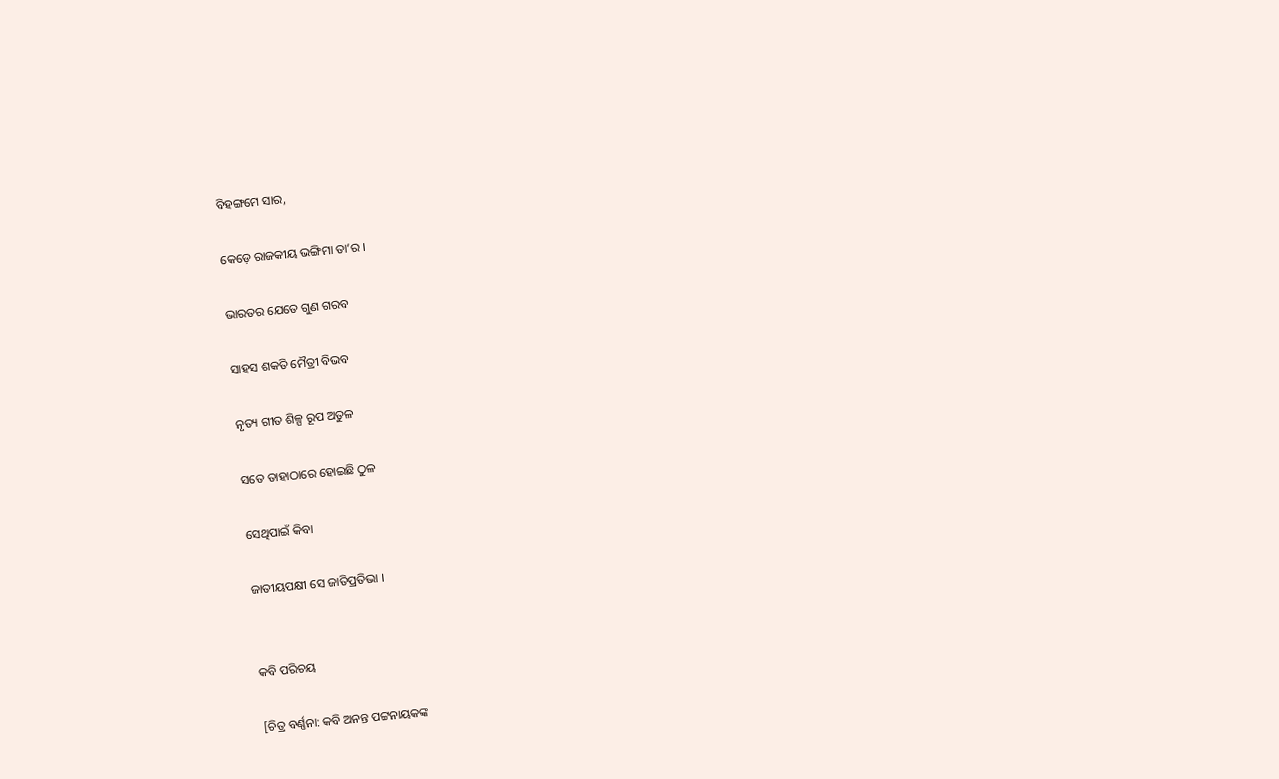ବିହଙ୍ଗମେ ସାର,

କେଡ଼େ ରାଜକୀୟ ଭଙ୍ଗିମା ତା’ର ।

ଭାରତର ଯେତେ ଗୁଣ ଗରବ

ସାହସ ଶକତି ମୈତ୍ରୀ ବିଭବ

ନୃତ୍ୟ ଗୀତ ଶିଳ୍ପ ରୂପ ଅତୁଳ

ସତେ ତାହାଠାରେ ହୋଇଛି ଠୁଳ

ସେଥିପାଇଁ କିବା

ଜାତୀୟପକ୍ଷୀ ସେ ଜାତିପ୍ରତିଭା ।


କବି ପରିଚୟ

[ଚିତ୍ର ବର୍ଣ୍ଣନା: କବି ଅନନ୍ତ ପଟ୍ଟନାୟକଙ୍କ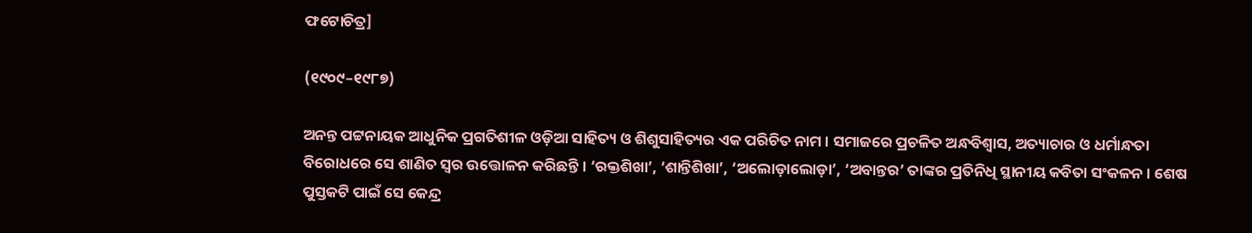ଫଟୋଚିତ୍ର]

(୧୯୦୯–୧୯୮୭)

ଅନନ୍ତ ପଟ୍ଟନାୟକ ଆଧୁନିକ ପ୍ରଗତିଶୀଳ ଓଡ଼ିଆ ସାହିତ୍ୟ ଓ ଶିଶୁସାହିତ୍ୟର ଏକ ପରିଚିତ ନାମ । ସମାଜରେ ପ୍ରଚଳିତ ଅନ୍ଧବିଶ୍ୱାସ, ଅତ୍ୟାଚାର ଓ ଧର୍ମାନ୍ଧତା ବିରୋଧରେ ସେ ଶାଣିତ ସ୍ୱର ଉତ୍ତୋଳନ କରିଛନ୍ତି । ‘ରକ୍ତଶିଖା’, ‘ଶାନ୍ତିଶିଖା’, ‘ଅଲୋଡ଼ାଲୋଡ଼ା’, ‘ଅବାନ୍ତର’ ତାଙ୍କର ପ୍ରତିନିଧି ସ୍ଥାନୀୟ କବିତା ସଂକଳନ । ଶେଷ ପୁସ୍ତକଟି ପାଇଁ ସେ କେନ୍ଦ୍ର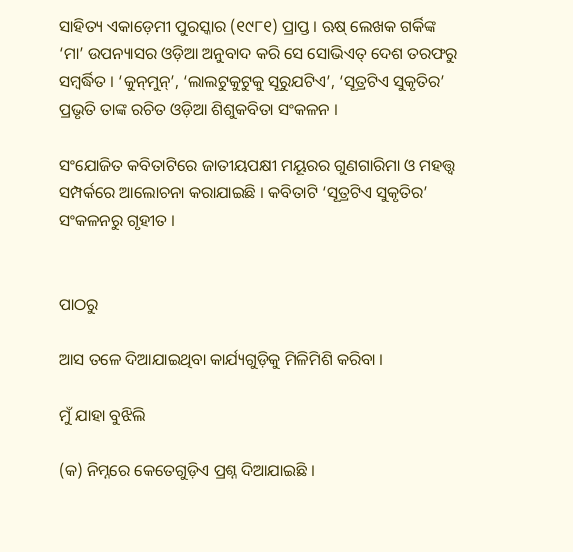ସାହିତ୍ୟ ଏକାଡ଼େମୀ ପୁରସ୍କାର (୧୯୮୧) ପ୍ରାପ୍ତ । ଋଷ୍ ଲେଖକ ଗର୍କିଙ୍କ ‘ମା’ ଉପନ୍ୟାସର ଓଡ଼ିଆ ଅନୁବାଦ କରି ସେ ସୋଭିଏତ୍ ଦେଶ ତରଫରୁ ସମ୍ବର୍ଦ୍ଧିତ । ‘କୁନ୍‌ମୁନ୍’, ‘ଲାଲଟୁକୁଟୁକୁ ସୂରୁଯଟିଏ’, ‘ସୂତ୍ରଟିଏ ସୁକୃତିର’ ପ୍ରଭୃତି ତାଙ୍କ ରଚିତ ଓଡ଼ିଆ ଶିଶୁକବିତା ସଂକଳନ ।

ସଂଯୋଜିତ କବିତାଟିରେ ଜାତୀୟପକ୍ଷୀ ମୟୂରର ଗୁଣଗାରିମା ଓ ମହତ୍ତ୍ୱ ସମ୍ପର୍କରେ ଆଲୋଚନା କରାଯାଇଛି । କବିତାଟି ‘ସୂତ୍ରଟିଏ ସୁକୃତିର’ ସଂକଳନରୁ ଗୃହୀତ ।


ପାଠରୁ

ଆସ ତଳେ ଦିଆଯାଇଥିବା କାର୍ଯ୍ୟଗୁଡ଼ିକୁ ମିଳିମିଶି କରିବା ।

ମୁଁ ଯାହା ବୁଝିଲି

(କ) ନିମ୍ନରେ କେତେଗୁଡ଼ିଏ ପ୍ରଶ୍ନ ଦିଆଯାଇଛି ।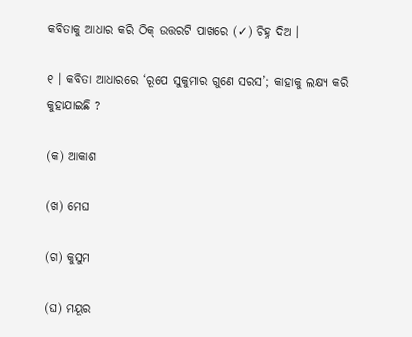କବିତାକୁ ଆଧାର କରି ଠିକ୍ ଉତ୍ତରଟି ପାଖରେ (✓) ଚିହ୍ନ ଦିଅ ।

୧ । କବିତା ଆଧାରରେ ‘ରୂପେ ସୁକୁମାର ଗୁଣେ ସରସ’; କାହାକୁ ଲକ୍ଷ୍ୟ କରି କୁହାଯାଇଛି ?

(କ) ଆକାଶ

(ଖ) ମେଘ

(ଗ) କୁସୁମ

(ଘ) ମୟୂର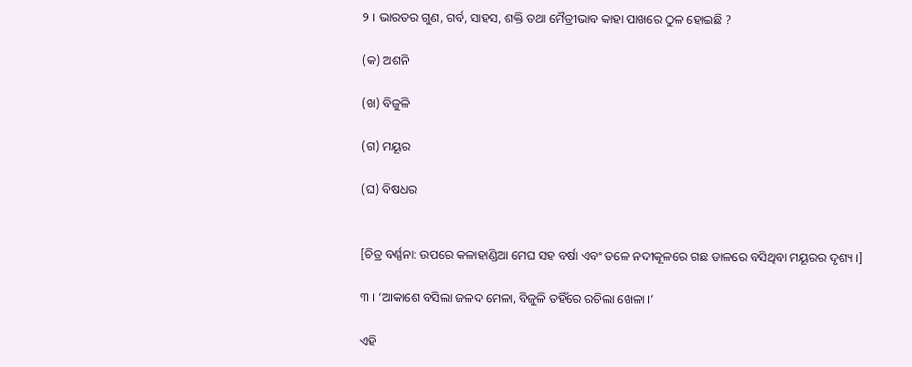୨ । ଭାରତର ଗୁଣ, ଗର୍ବ, ସାହସ, ଶକ୍ତି ତଥା ମୈତ୍ରୀଭାବ କାହା ପାଖରେ ଠୁଳ ହୋଇଛି ?

(କ) ଅଶନି

(ଖ) ବିଜୁଳି

(ଗ) ମୟୂର

(ଘ) ବିଷଧର


[ଚିତ୍ର ବର୍ଣ୍ଣନା: ଉପରେ କଳାହାଣ୍ଡିଆ ମେଘ ସହ ବର୍ଷା ଏବଂ ତଳେ ନଦୀକୂଳରେ ଗଛ ଡାଳରେ ବସିଥିବା ମୟୂରର ଦୃଶ୍ୟ ।]

୩ । ‘ଆକାଶେ ବସିଲା ଜଳଦ ମେଳା, ବିଜୁଳି ତହିଁରେ ରଚିଲା ଖେଳା ।’

ଏହି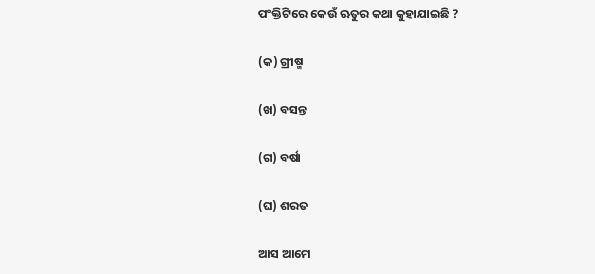ପଂକ୍ତିଟିରେ କେଉଁ ଋତୁର କଥା କୁହାଯାଇଛି ?

(କ) ଗ୍ରୀଷ୍ମ

(ଖ) ବସନ୍ତ

(ଗ) ବର୍ଷା

(ଘ) ଶରତ

ଆସ ଆମେ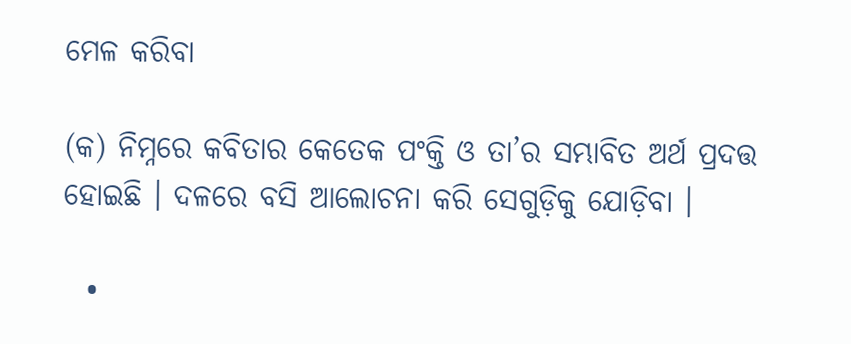ମେଳ କରିବା

(କ) ନିମ୍ନରେ କବିତାର କେତେକ ପଂକ୍ତି ଓ ତା’ର ସମ୍ଭାବିତ ଅର୍ଥ ପ୍ରଦତ୍ତ ହୋଇଛି । ଦଳରେ ବସି ଆଲୋଚନା କରି ସେଗୁଡ଼ିକୁ ଯୋଡ଼ିବା ।

  •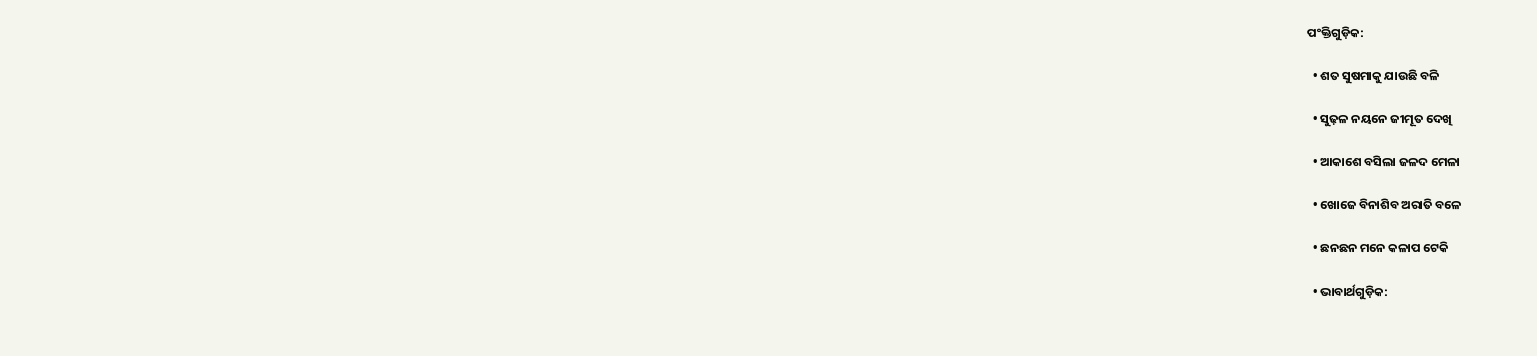ପଂକ୍ତିଗୁଡ଼ିକ:

  • ଶତ ସୁଷମାକୁ ଯାଉଛି ବଳି

  • ସୁଢ଼ଳ ନୟନେ ଜୀମୂତ ଦେଖି

  • ଆକାଶେ ବସିଲା ଜଳଦ ମେଳା

  • ଖୋଜେ ବିନାଶିବ ଅରାତି ବଳେ

  • ଛନଛନ ମନେ କଳାପ ଟେକି

  • ଭାବାର୍ଥଗୁଡ଼ିକ: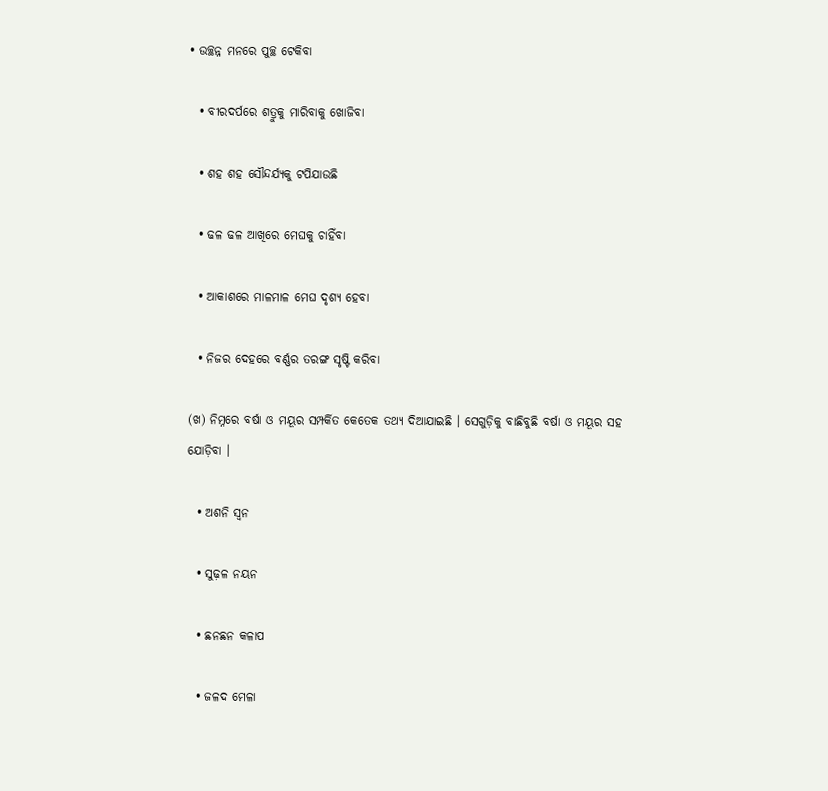• ଉଚ୍ଛନ୍ନ ମନରେ ପୁଚ୍ଛ ଟେକିବା

  • ବୀରଦର୍ପରେ ଶତ୍ରୁକୁ ମାରିବାକୁ ଖୋଜିବା

  • ଶହ ଶହ ସୌନ୍ଦର୍ଯ୍ୟକୁ ଟପିଯାଉଛି

  • ଢଳ ଢଳ ଆଖିରେ ମେଘକୁ ଚାହିଁବା

  • ଆକାଶରେ ମାଳମାଳ ମେଘ ଦୃଶ୍ୟ ହେବା

  • ନିଜର ଦେହରେ ବର୍ଣ୍ଣର ତରଙ୍ଗ ସୃଷ୍ଟି କରିବା

(ଖ) ନିମ୍ନରେ ବର୍ଷା ଓ ମୟୂର ସମ୍ପର୍କିତ କେତେକ ତଥ୍ୟ ଦିଆଯାଇଛି । ସେଗୁଡ଼ିକୁ ବାଛିବୁଛି ବର୍ଷା ଓ ମୟୂର ସହ ଯୋଡ଼ିବା ।

  • ଅଶନି ସ୍ୱନ

  • ସୁଢ଼ଳ ନୟନ

  • ଛନଛନ କଳାପ

  • ଜଳଦ ମେଳା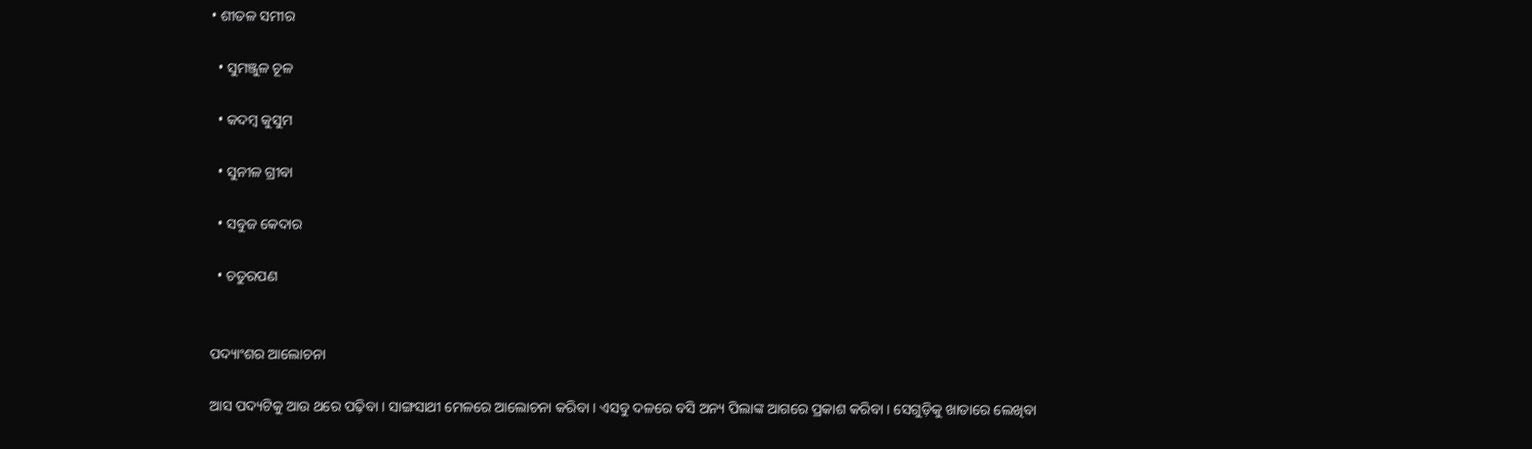• ଶୀତଳ ସମୀର

  • ସୁମଞ୍ଜୁଳ ଚୂଳ

  • କଦମ୍ବ କୁସୁମ

  • ସୁନୀଳ ଗ୍ରୀବା

  • ସବୁଜ କେଦାର

  • ଚତୁରପଣ


ପଦ୍ୟାଂଶର ଆଲୋଚନା

ଆସ ପଦ୍ୟଟିକୁ ଆଉ ଥରେ ପଢ଼ିବା । ସାଙ୍ଗସାଥୀ ମେଳରେ ଆଲୋଚନା କରିବା । ଏସବୁ ଦଳରେ ବସି ଅନ୍ୟ ପିଲାଙ୍କ ଆଗରେ ପ୍ରକାଶ କରିବା । ସେଗୁଡ଼ିକୁ ଖାତାରେ ଲେଖିବା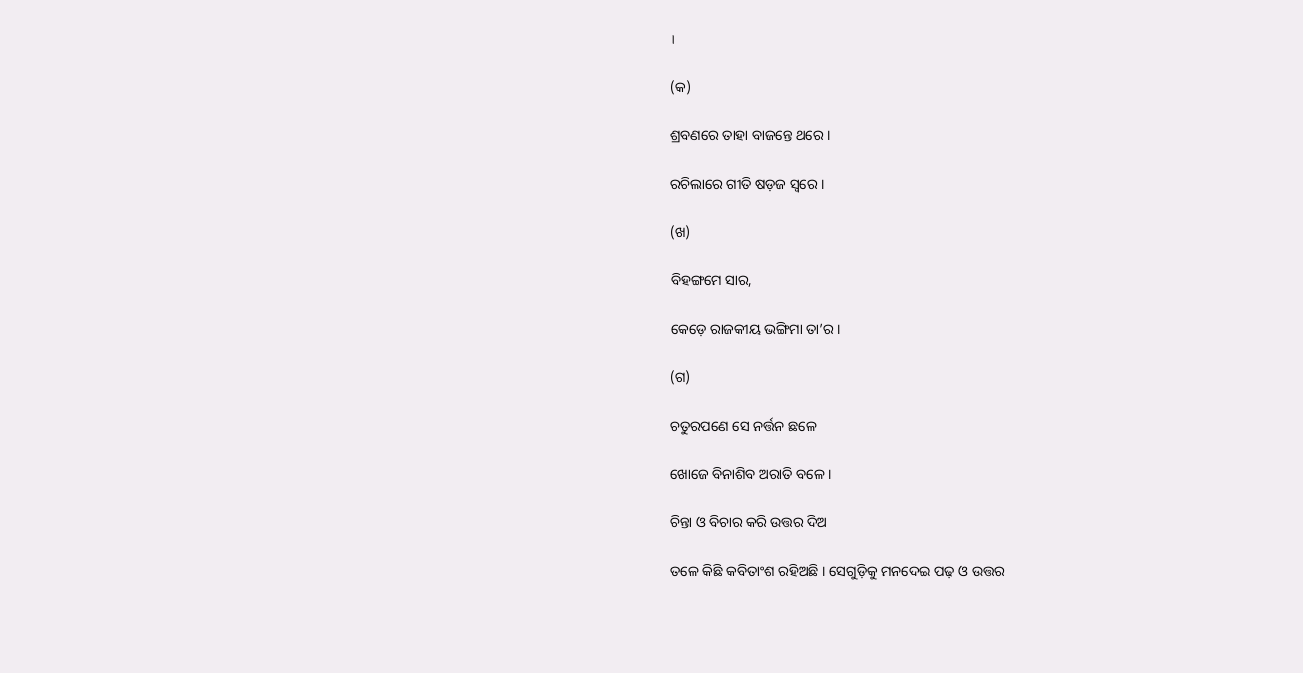।

(କ)

ଶ୍ରବଣରେ ତାହା ବାଜନ୍ତେ ଥରେ ।

ରଚିଲାରେ ଗୀତି ଷଡ଼ଜ ସ୍ୱରେ ।

(ଖ)

ବିହଙ୍ଗମେ ସାର,

କେଡ଼େ ରାଜକୀୟ ଭଙ୍ଗିମା ତା’ର ।

(ଗ)

ଚତୁରପଣେ ସେ ନର୍ତ୍ତନ ଛଳେ

ଖୋଜେ ବିନାଶିବ ଅରାତି ବଳେ ।

ଚିନ୍ତା ଓ ବିଚାର କରି ଉତ୍ତର ଦିଅ

ତଳେ କିଛି କବିତାଂଶ ରହିଅଛି । ସେଗୁଡ଼ିକୁ ମନଦେଇ ପଢ଼ ଓ ଉତ୍ତର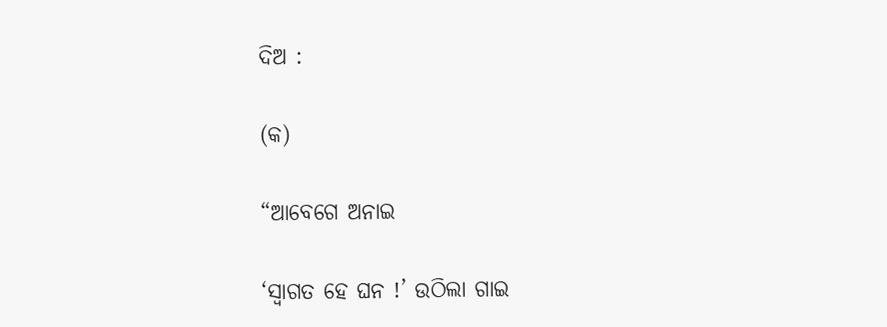ଦିଅ :

(କ)

“ଆବେଗେ ଅନାଇ

‘ସ୍ୱାଗତ ହେ ଘନ !’ ଉଠିଲା ଗାଇ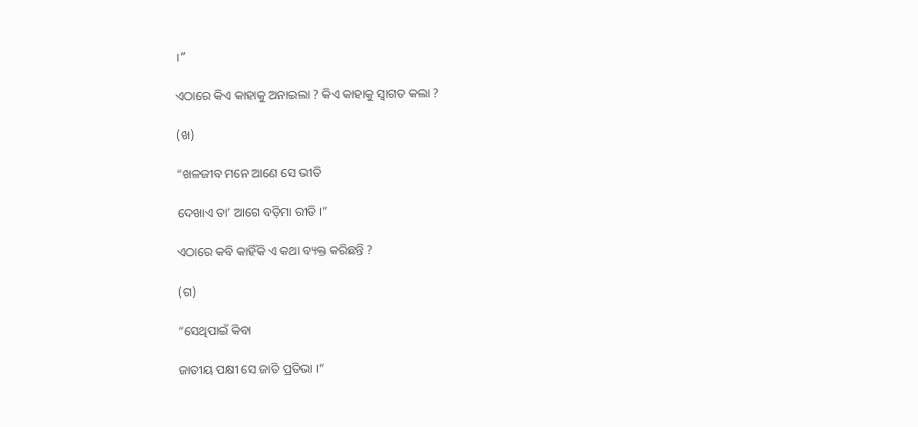।”

ଏଠାରେ କିଏ କାହାକୁ ଅନାଇଲା ? କିଏ କାହାକୁ ସ୍ୱାଗତ କଲା ?

(ଖ)

“ଖଳଜୀବ ମନେ ଆଣେ ସେ ଭୀତି

ଦେଖାଏ ତା’ ଆଗେ ବଡ଼ିମା ରୀତି ।”

ଏଠାରେ କବି କାହିଁକି ଏ କଥା ବ୍ୟକ୍ତ କରିଛନ୍ତି ?

(ଗ)

“ସେଥିପାଇଁ କିବା

ଜାତୀୟ ପକ୍ଷୀ ସେ ଜାତି ପ୍ରତିଭା ।”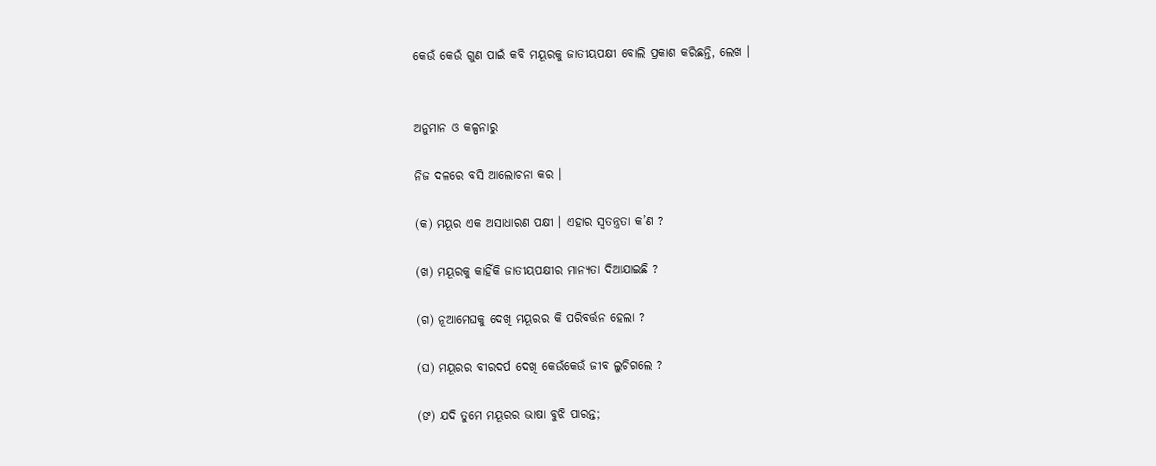କେଉଁ କେଉଁ ଗୁଣ ପାଇଁ କବି ମୟୂରକୁ ଜାତୀୟପକ୍ଷୀ ବୋଲି ପ୍ରକାଶ କରିଛନ୍ତି, ଲେଖ ।


ଅନୁମାନ ଓ କଳ୍ପନାରୁ

ନିଜ ଦଳରେ ବସି ଆଲୋଚନା କର ।

(କ) ମୟୂର ଏକ ଅସାଧାରଣ ପକ୍ଷୀ । ଏହାର ସ୍ୱତନ୍ତ୍ରତା କ’ଣ ?

(ଖ) ମୟୂରକୁ କାହିଁକି ଜାତୀୟପକ୍ଷୀର ମାନ୍ୟତା ଦିଆଯାଇଛି ?

(ଗ) ନୂଆମେଘକୁ ଦେଖି ମୟୂରର କି ପରିବର୍ତ୍ତନ ହେଲା ?

(ଘ) ମୟୂରର ବୀରଦର୍ପ ଦେଖି କେଉଁକେଉଁ ଜୀବ ଲୁଚିଗଲେ ?

(ଙ) ଯଦି ତୁମେ ମୟୂରର ଭାଷା ବୁଝି ପାରନ୍ତ;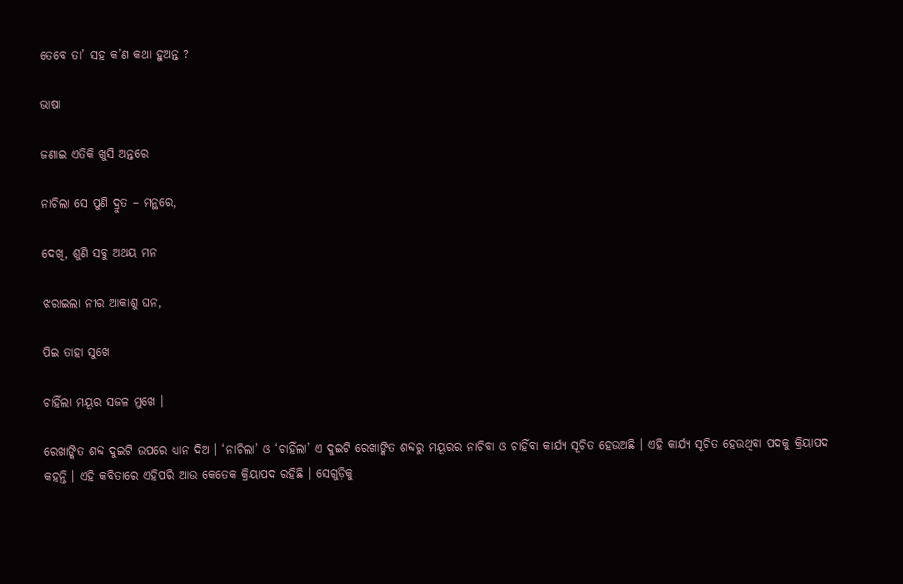ତେବେ ତା’ ସହ କ’ଣ କଥା ହୁଅନ୍ତ ?

ଭାଷା

ଜଣାଇ ଏତିକି ଖୁସି ଅନ୍ତରେ

ନାଚିଲା ସେ ପୁଣି ଦ୍ରୁତ – ମନ୍ଥରେ,

ଦେଖି, ଶୁଣି ସବୁ ଅଥୟ ମନ

ଝରାଇଲା ନୀର ଆକାଶୁ ଘନ,

ପିଇ ତାହା ସୁଖେ

ଚାହିଁଲା ମୟୂର ସଜଳ ମୁଖେ ।

ରେଖାଙ୍କିତ ଶବ୍ଦ ଦୁଇଟି ଉପରେ ଧ୍ୟାନ ଦିଅ । ‘ନାଚିଲା’ ଓ ‘ଚାହିଁଲା’ ଏ ଦୁଇଟି ରେଖାଙ୍କିତ ଶବ୍ଦରୁ ମୟୂରର ନାଚିବା ଓ ଚାହିଁବା କାର୍ଯ୍ୟ ସୂଚିତ ହେଉଅଛି । ଏହି କାର୍ଯ୍ୟ ସୂଚିତ ହେଉଥିବା ପଦକୁ କ୍ରିୟାପଦ କହନ୍ତି । ଏହି କବିତାରେ ଏହିପରି ଆଉ କେତେକ କ୍ରିୟାପଦ ରହିଛି । ସେଗୁଡ଼ିକୁ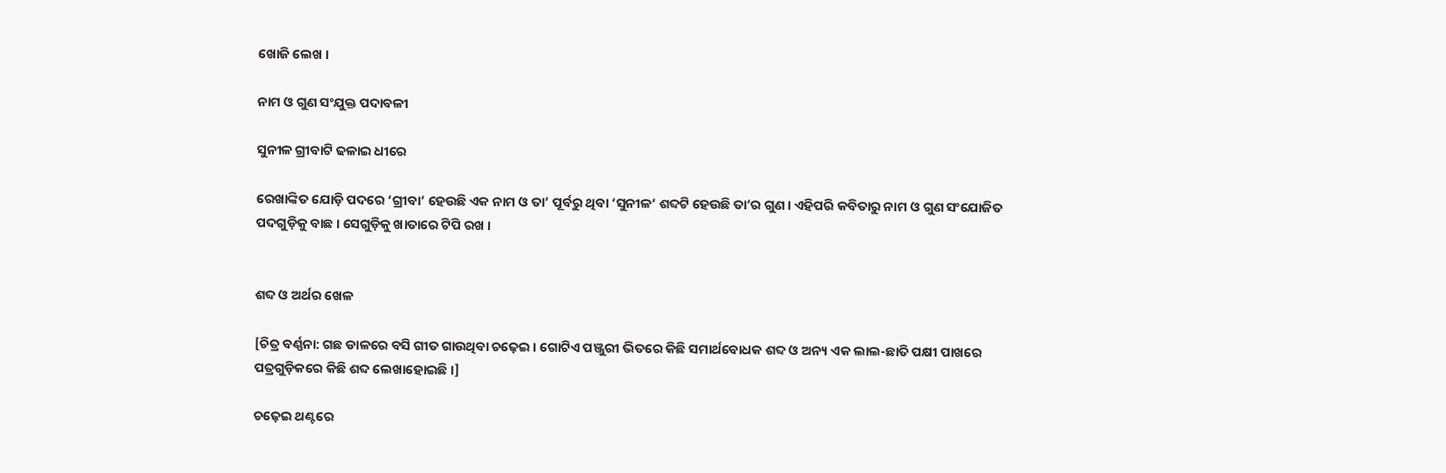ଖୋଜି ଲେଖ ।

ନାମ ଓ ଗୁଣ ସଂଯୁକ୍ତ ପଦାବଳୀ

ସୁନୀଳ ଗ୍ରୀବାଟି ଢଳାଇ ଧୀରେ

ରେଖାଙ୍କିତ ଯୋଡ଼ି ପଦରେ ‘ଗ୍ରୀବା’ ହେଉଛି ଏକ ନାମ ଓ ତା’ ପୂର୍ବରୁ ଥିବା ‘ସୁନୀଳ’ ଶବ୍ଦଟି ହେଉଛି ତା’ର ଗୁଣ । ଏହିପରି କବିତାରୁ ନାମ ଓ ଗୁଣ ସଂଯୋଜିତ ପଦଗୁଡ଼ିକୁ ବାଛ । ସେଗୁଡ଼ିକୁ ଖାତାରେ ଟିପି ରଖ ।


ଶବ୍ଦ ଓ ଅର୍ଥର ଖେଳ

[ଚିତ୍ର ବର୍ଣ୍ଣନା: ଗଛ ଡାଳରେ ବସି ଗୀତ ଗାଉଥିବା ଚଢ଼େଇ । ଗୋଟିଏ ପଞ୍ଜୁରୀ ଭିତରେ କିଛି ସମାର୍ଥବୋଧକ ଶବ୍ଦ ଓ ଅନ୍ୟ ଏକ ଲାଲ-ଛାତି ପକ୍ଷୀ ପାଖରେ ପତ୍ରଗୁଡ଼ିକରେ କିଛି ଶବ୍ଦ ଲେଖାହୋଇଛି ।]

ଚଢ଼େଇ ଥଣ୍ଟରେ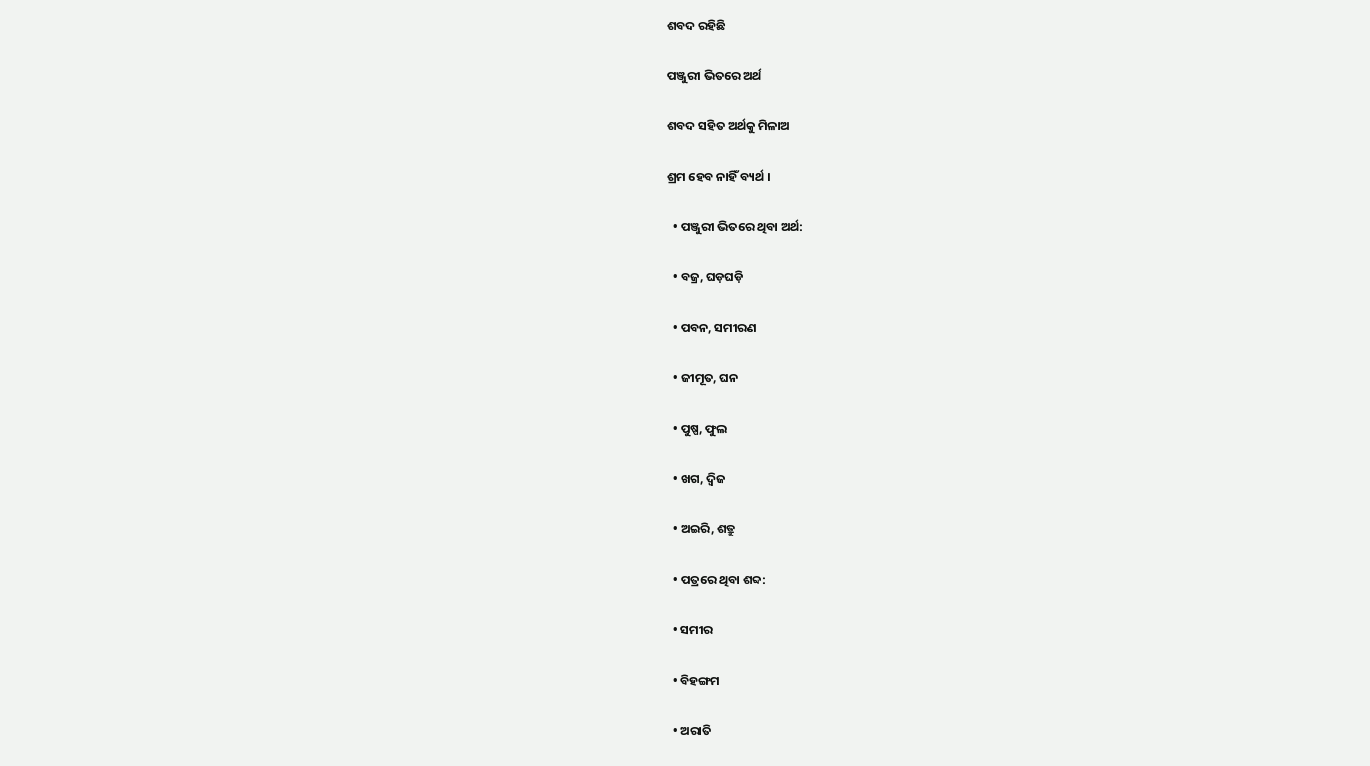ଶବଦ ରହିଛି

ପଞ୍ଜୁରୀ ଭିତରେ ଅର୍ଥ

ଶବଦ ସହିତ ଅର୍ଥକୁ ମିଳାଅ

ଶ୍ରମ ହେବ ନାହିଁ ବ୍ୟର୍ଥ ।

  • ପଞ୍ଜୁରୀ ଭିତରେ ଥିବା ଅର୍ଥ:

  • ବଜ୍ର, ଘଡ଼ଘଡ଼ି

  • ପବନ, ସମୀରଣ

  • ଜୀମୂତ, ଘନ

  • ପୁଷ୍ପ, ଫୁଲ

  • ଖଗ, ଦ୍ୱିଜ

  • ଅଇରି, ଶତ୍ରୁ

  • ପତ୍ରରେ ଥିବା ଶବ୍ଦ:

  • ସମୀର

  • ବିହଙ୍ଗମ

  • ଅରାତି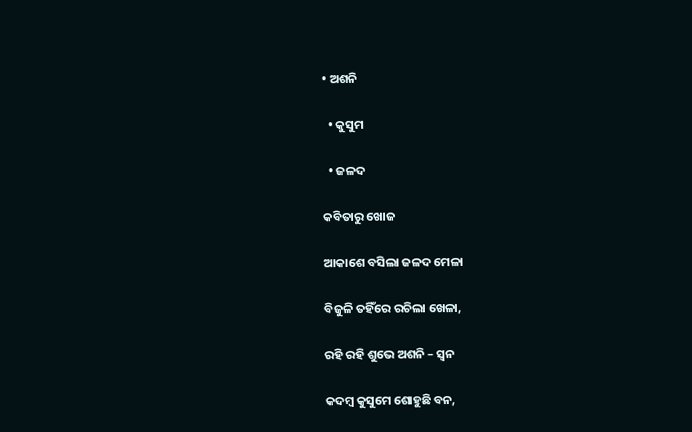• ଅଶନି

  • କୁସୁମ

  • ଜଳଦ

କବିତାରୁ ଖୋଜ

ଆକାଶେ ବସିଲା ଜଳଦ ମେଳା

ବିଜୁଳି ତହିଁରେ ରଚିଲା ଖେଳା,

ରହି ରହି ଶୁଭେ ଅଶନି – ସ୍ୱନ

କଦମ୍ବ କୁସୁମେ ଶୋହୁଛି ବନ,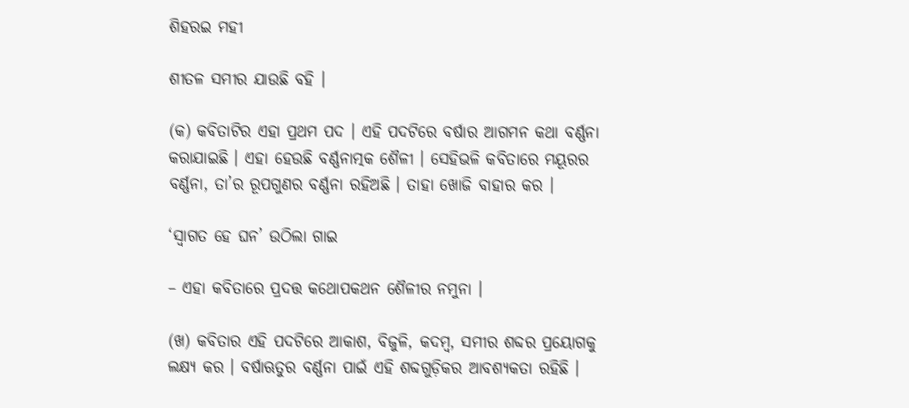ଶିହରଇ ମହୀ

ଶୀତଳ ସମୀର ଯାଉଛି ବହି ।

(କ) କବିତାଟିର ଏହା ପ୍ରଥମ ପଦ । ଏହି ପଦଟିରେ ବର୍ଷାର ଆଗମନ କଥା ବର୍ଣ୍ଣନା କରାଯାଇଛି । ଏହା ହେଉଛି ବର୍ଣ୍ଣନାତ୍ମକ ଶୈଳୀ । ସେହିଭଳି କବିତାରେ ମୟୂରର ବର୍ଣ୍ଣନା, ତା’ର ରୂପଗୁଣର ବର୍ଣ୍ଣନା ରହିଅଛି । ତାହା ଖୋଜି ବାହାର କର ।

‘ସ୍ୱାଗତ ହେ ଘନ’ ଉଠିଲା ଗାଇ

– ଏହା କବିତାରେ ପ୍ରଦତ୍ତ କଥୋପକଥନ ଶୈଳୀର ନମୁନା ।

(ଖ) କବିତାର ଏହି ପଦଟିରେ ଆକାଶ, ବିଜୁଳି, କଦମ୍ବ, ସମୀର ଶବ୍ଦର ପ୍ରୟୋଗକୁ ଲକ୍ଷ୍ୟ କର । ବର୍ଷାଋତୁର ବର୍ଣ୍ଣନା ପାଇଁ ଏହି ଶବ୍ଦଗୁଡ଼ିକର ଆବଶ୍ୟକତା ରହିଛି ।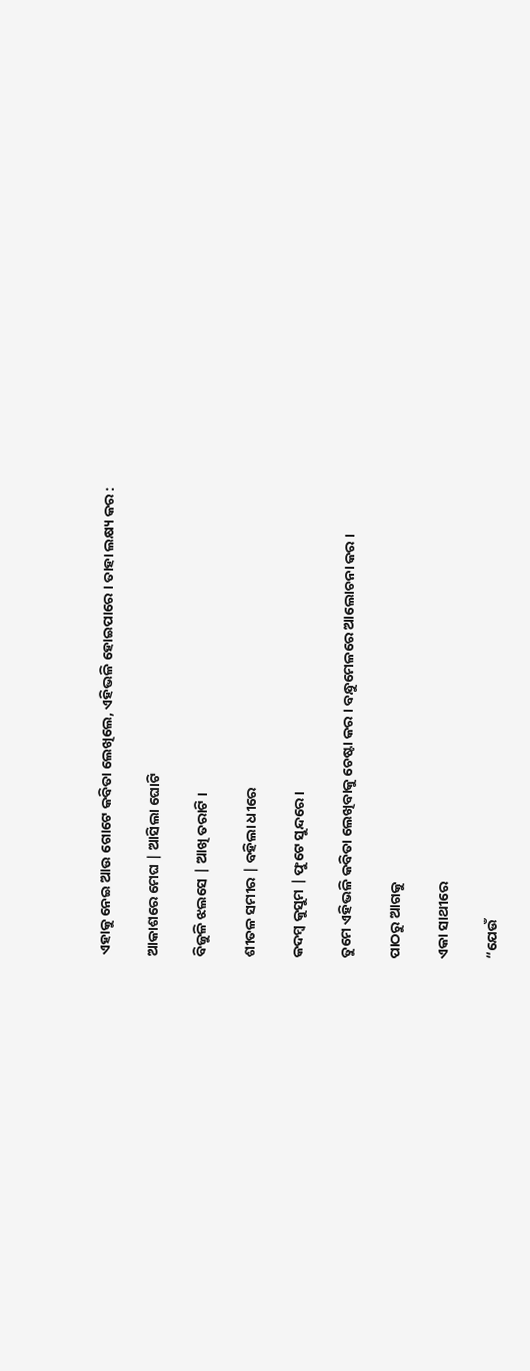ଏହାକୁ ନେଇ ଆଉ ଗୋଟେ କବିତା ଲେଖିଲେ, ଏହିଭଳି ହୋଇପାରେ । ତାହା ଲକ୍ଷ୍ୟ କର :

ଆକାଶରେ ମେଘ | ଆସିଲା ଘୋଟି

ବିଜୁଳି ଝଲସେ | ଆଖି ତରାଟି ।

ଶୀତଳ ସମୀର | ବହିଲା ଧୀରେ

କଦମ୍ବ କୁସୁମ | ଫୁଟେ ସୁନ୍ଦରେ ।

ତୁମେ ଏହିଭଳି କବିତା ଲେଖିବାକୁ ଚେଷ୍ଟା କର । ବନ୍ଧୁମେଳରେ ଆଲୋଚନା କର ।

ପାଠରୁ ଆଗକୁ

ଏକା ସାଥୀରେ

“ଯେଉଁ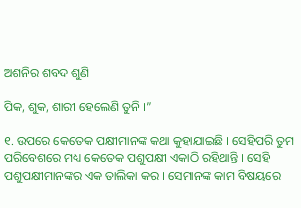ଅଶନିର ଶବଦ ଶୁଣି

ପିକ, ଶୁକ, ଶାରୀ ହେଲେଣି ତୁନି ।”

୧. ଉପରେ କେତେକ ପକ୍ଷୀମାନଙ୍କ କଥା କୁହାଯାଇଛି । ସେହିପରି ତୁମ ପରିବେଶରେ ମଧ୍ୟ କେତେକ ପଶୁପକ୍ଷୀ ଏକାଠି ରହିଥାନ୍ତି । ସେହି ପଶୁପକ୍ଷୀମାନଙ୍କର ଏକ ତାଲିକା କର । ସେମାନଙ୍କ କାମ ବିଷୟରେ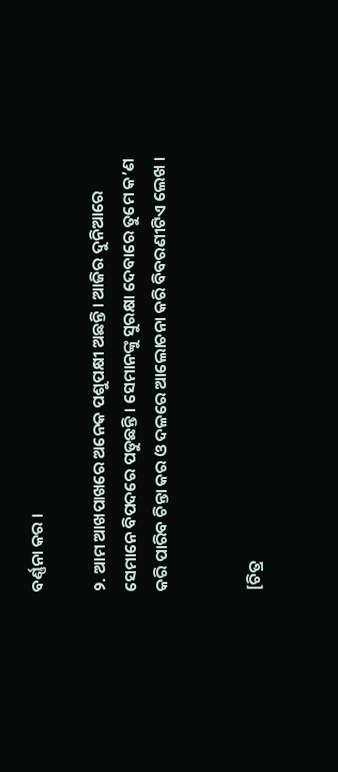ବର୍ଣ୍ଣନା କର ।

୨. ଆମ ଆଖପାଖରେ ଅନେକ ପଶୁପକ୍ଷୀ ଅଛନ୍ତି । ଆଜିର ଦୁନିଆରେ ସେମାନେ ବିପଦରେ ପଡୁଛନ୍ତି । ସେମାନଙ୍କୁ ସୁରକ୍ଷା ଦେବାରେ ତୁମେ କ’ଣ କରି ପାରିବ ଚିନ୍ତା କର ଓ ଦଳରେ ଆଲୋଚନା କରି ବିବରଣୀଟିଏ ଲେଖ ।


[ଚିତ୍ର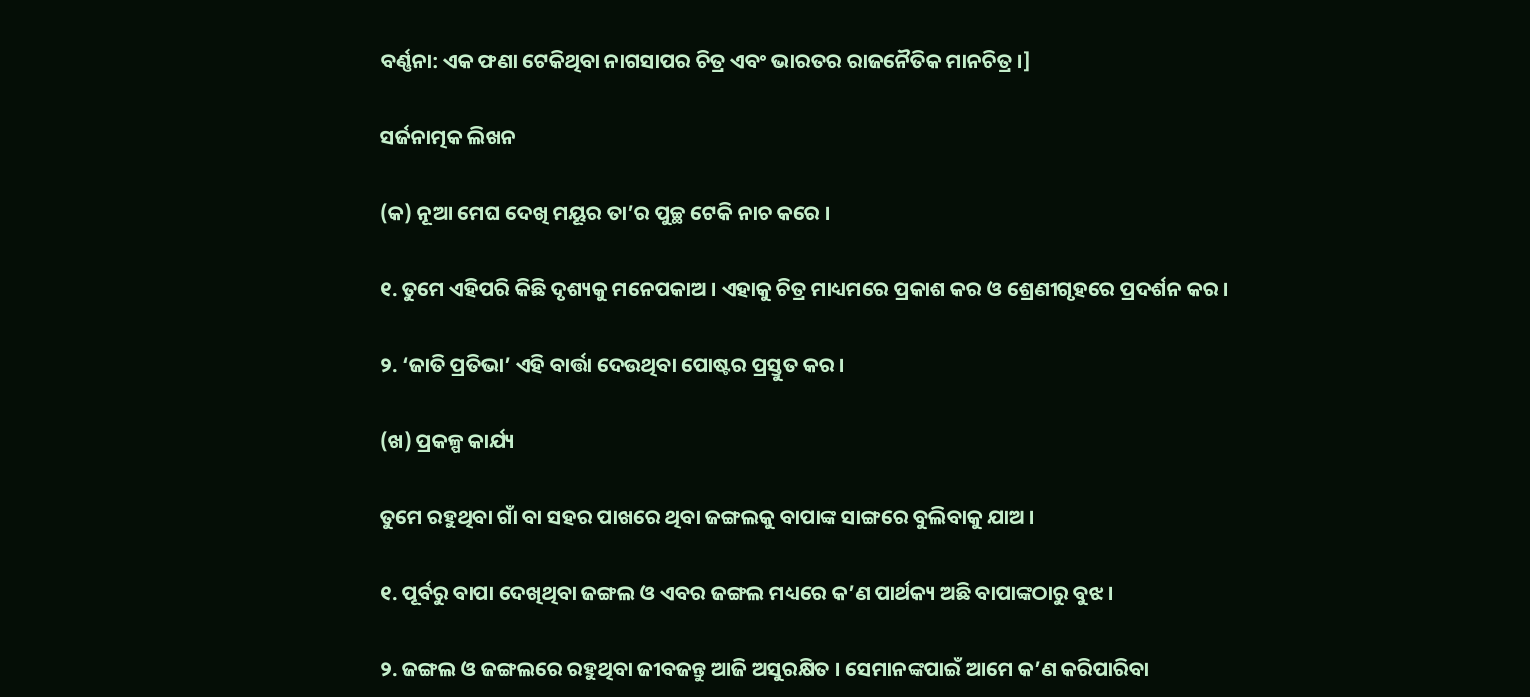ବର୍ଣ୍ଣନା: ଏକ ଫଣା ଟେକିଥିବା ନାଗସାପର ଚିତ୍ର ଏବଂ ଭାରତର ରାଜନୈତିକ ମାନଚିତ୍ର ।]

ସର୍ଜନାତ୍ମକ ଲିଖନ

(କ) ନୂଆ ମେଘ ଦେଖି ମୟୂର ତା’ର ପୁଚ୍ଛ ଟେକି ନାଚ କରେ ।

୧. ତୁମେ ଏହିପରି କିଛି ଦୃଶ୍ୟକୁ ମନେପକାଅ । ଏହାକୁ ଚିତ୍ର ମାଧ୍ୟମରେ ପ୍ରକାଶ କର ଓ ଶ୍ରେଣୀଗୃହରେ ପ୍ରଦର୍ଶନ କର ।

୨. ‘ଜାତି ପ୍ରତିଭା’ ଏହି ବାର୍ତ୍ତା ଦେଉଥିବା ପୋଷ୍ଟର ପ୍ରସ୍ତୁତ କର ।

(ଖ) ପ୍ରକଳ୍ପ କାର୍ଯ୍ୟ

ତୁମେ ରହୁଥିବା ଗାଁ ବା ସହର ପାଖରେ ଥିବା ଜଙ୍ଗଲକୁ ବାପାଙ୍କ ସାଙ୍ଗରେ ବୁଲିବାକୁ ଯାଅ ।

୧. ପୂର୍ବରୁ ବାପା ଦେଖିଥିବା ଜଙ୍ଗଲ ଓ ଏବର ଜଙ୍ଗଲ ମଧ୍ୟରେ କ’ଣ ପାର୍ଥକ୍ୟ ଅଛି ବାପାଙ୍କଠାରୁ ବୁଝ ।

୨. ଜଙ୍ଗଲ ଓ ଜଙ୍ଗଲରେ ରହୁଥିବା ଜୀବଜନ୍ତୁ ଆଜି ଅସୁରକ୍ଷିତ । ସେମାନଙ୍କପାଇଁ ଆମେ କ’ଣ କରିପାରିବା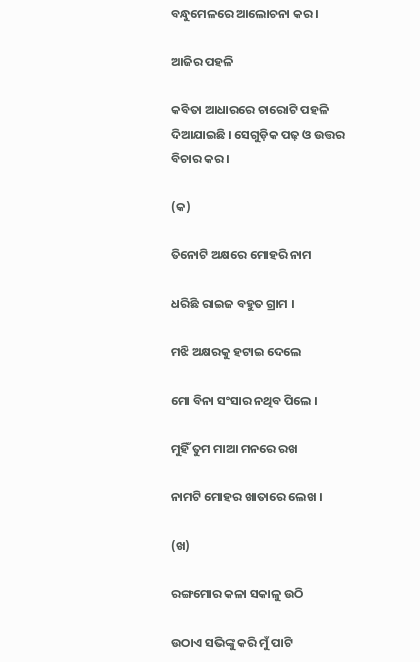ବନ୍ଧୁମେଳରେ ଆଲୋଚନା କର ।

ଆଜିର ପହଳି

କବିତା ଆଧାରରେ ଚାରୋଟି ପହଳି ଦିଆଯାଇଛି । ସେଗୁଡ଼ିକ ପଢ଼ ଓ ଉତ୍ତର ବିଚାର କର ।

(କ)

ତିନୋଟି ଅକ୍ଷରେ ମୋହରି ନାମ

ଧରିଛି ରାଇଜ ବହୁତ ଗ୍ରାମ ।

ମଝି ଅକ୍ଷରକୁ ହଟାଇ ଦେଲେ

ମୋ ବିନା ସଂସାର ନଥିବ ପିଲେ ।

ମୁହିଁ ତୁମ ମାଆ ମନରେ ରଖ

ନାମଟି ମୋହର ଖାତାରେ ଲେଖ ।

(ଖ)

ରଙ୍ଗମୋର କଳା ସକାଳୁ ଉଠି

ଉଠାଏ ସଭିଙ୍କୁ କରି ମୁଁ ପାଟି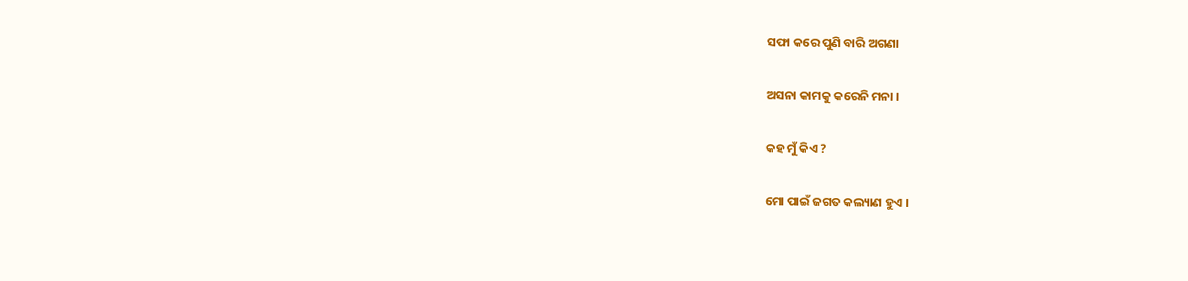ସଫା କରେ ପୁଣି ବାରି ଅଗଣା

ଅସନା କାମକୁ କରେନି ମନା ।

କହ ମୁଁ କିଏ ?

ମୋ ପାଇଁ ଜଗତ କଲ୍ୟାଣ ହୁଏ ।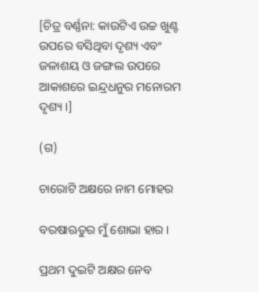[ଚିତ୍ର ବର୍ଣ୍ଣନା: କାଉଟିଏ ଉଚ୍ଚ ଖୁଣ୍ଟ ଉପରେ ବସିଥିବା ଦୃଶ୍ୟ ଏବଂ ଜଳାଶୟ ଓ ଜଙ୍ଗଲ ଉପରେ ଆକାଶରେ ଇନ୍ଦ୍ରଧନୁର ମନୋରମ ଦୃଶ୍ୟ ।]

(ଗ)

ଚାରୋଟି ଅକ୍ଷରେ ନାମ ମୋହର

ବରଷାଋତୁର ମୁଁ ଶୋଭା ହାର ।

ପ୍ରଥମ ଦୁଇଟି ଅକ୍ଷର ନେବ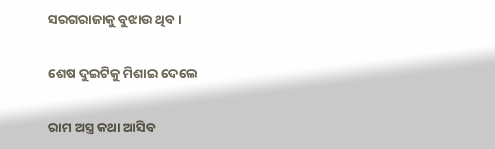ସରଗରାଜାକୁ ବୁଝାଉ ଥିବ ।

ଶେଷ ଦୁଇଟିକୁ ମିଶାଇ ଦେଲେ

ରାମ ଅସ୍ତ୍ର କଥା ଆସିବ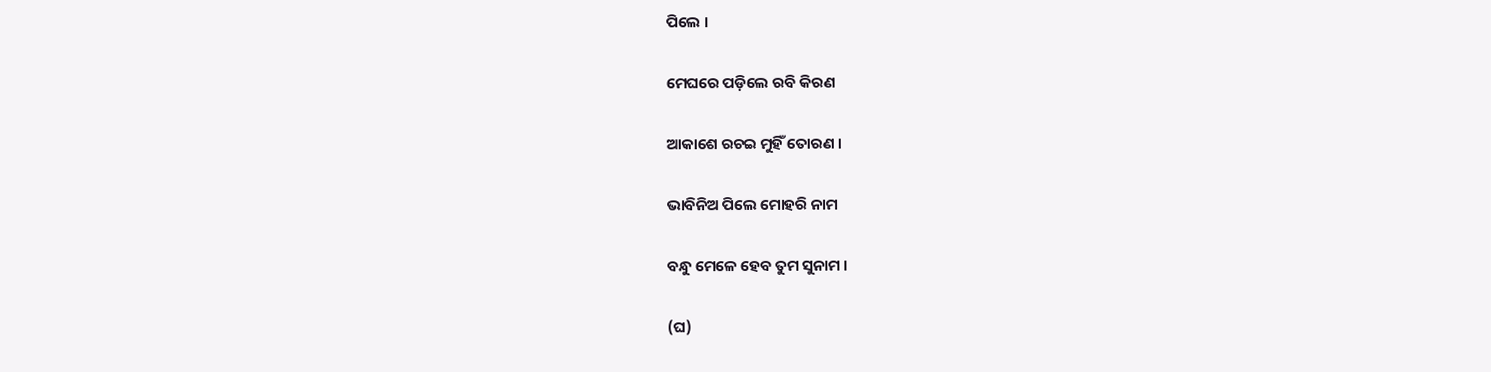ପିଲେ ।

ମେଘରେ ପଡ଼ିଲେ ରବି କିରଣ

ଆକାଶେ ରଚଇ ମୁହିଁ ତୋରଣ ।

ଭାବିନିଅ ପିଲେ ମୋହରି ନାମ

ବନ୍ଧୁ ମେଳେ ହେବ ତୁମ ସୁନାମ ।

(ଘ)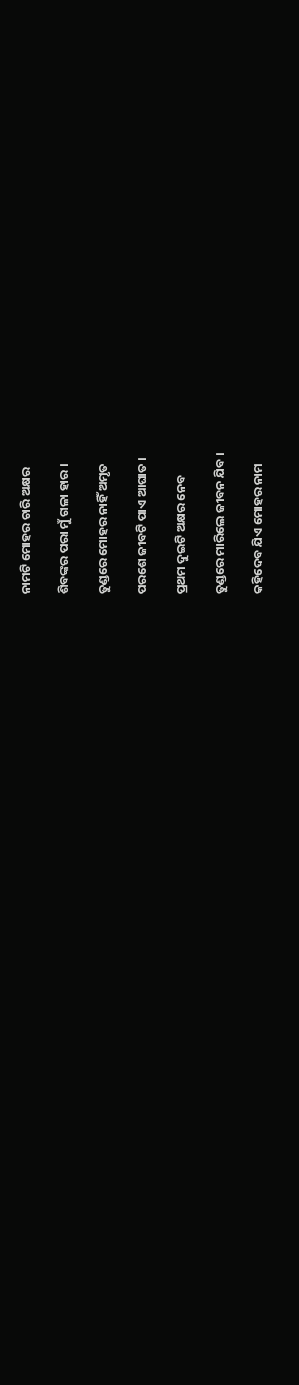ନାମଟି ମୋହର ଚାରି ଅକ୍ଷର

ଶିବଙ୍କର ପରା ମୁଁ ଗଳା ହାର ।

ତୁଣ୍ଡରେ ମୋହର ନାହିଁ ଅମୃତ

ପରଶେ ଜୀବଟି ପାଏ ଆଘାତ ।

ପ୍ରଥମ ଦୁଇଟି ଅକ୍ଷର ନେବ

ତୁଣ୍ଡରେ ମାରିଲେ ଜୀବନ ଯିବ ।

କହିଦେବ ଯିଏ ମୋହର ନାମ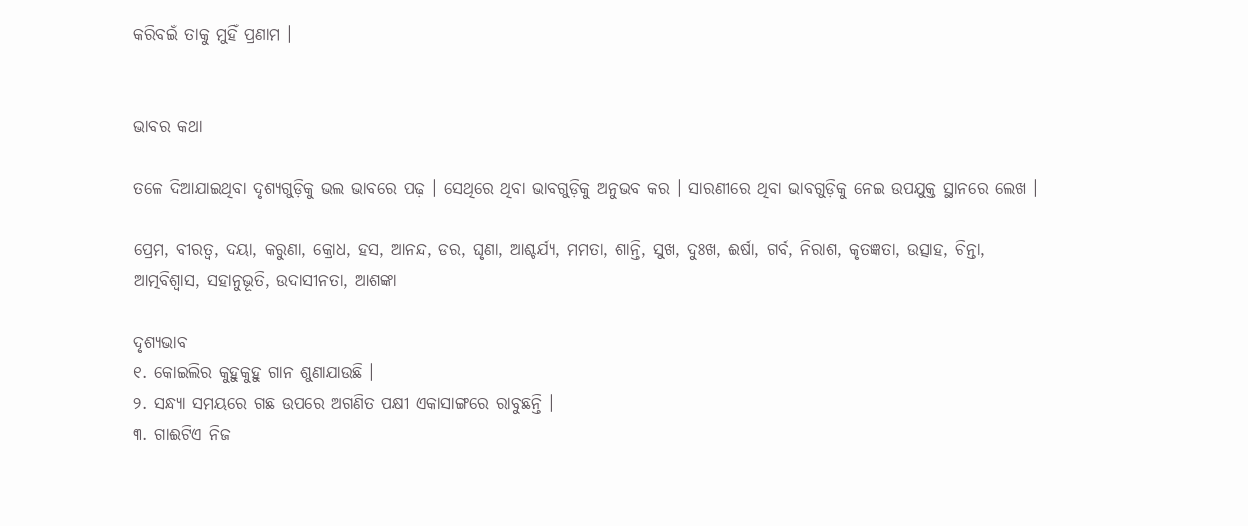କରିବଇଁ ତାକୁ ମୁହିଁ ପ୍ରଣାମ ।


ଭାବର କଥା

ତଳେ ଦିଆଯାଇଥିବା ଦୃଶ୍ୟଗୁଡ଼ିକୁ ଭଲ ଭାବରେ ପଢ଼ । ସେଥିରେ ଥିବା ଭାବଗୁଡ଼ିକୁ ଅନୁଭବ କର । ସାରଣୀରେ ଥିବା ଭାବଗୁଡ଼ିକୁ ନେଇ ଉପଯୁକ୍ତ ସ୍ଥାନରେ ଲେଖ ।

ପ୍ରେମ, ବୀରତ୍ୱ, ଦୟା, କରୁଣା, କ୍ରୋଧ, ହସ, ଆନନ୍ଦ, ଡର, ଘୃଣା, ଆଶ୍ଚର୍ଯ୍ୟ, ମମତା, ଶାନ୍ତି, ସୁଖ, ଦୁଃଖ, ଈର୍ଷା, ଗର୍ବ, ନିରାଶ, କୃତଜ୍ଞତା, ଉତ୍ସାହ, ଚିନ୍ତା, ଆତ୍ମବିଶ୍ୱାସ, ସହାନୁଭୂତି, ଉଦାସୀନତା, ଆଶଙ୍କା

ଦୃଶ୍ୟଭାବ
୧. କୋଇଲିର କୁହୁକୁହୁ ଗାନ ଶୁଣାଯାଉଛି ।
୨. ସନ୍ଧ୍ୟା ସମୟରେ ଗଛ ଉପରେ ଅଗଣିତ ପକ୍ଷୀ ଏକାସାଙ୍ଗରେ ରାବୁଛନ୍ତି ।
୩. ଗାଈଟିଏ ନିଜ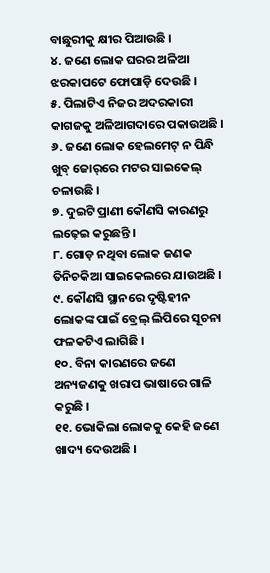ବାଛୁରୀକୁ କ୍ଷୀର ପିଆଉଛି ।
୪. ଜଣେ ଲୋକ ଘରର ଅଳିଆ ଝରକାପଟେ ଫୋପାଡ଼ି ଦେଉଛି ।
୫. ପିଲାଟିଏ ନିଜର ଅଦରକାରୀ କାଗଜକୁ ଅଳିଆଗଦାରେ ପକାଉଅଛି ।
୬. ଜଣେ ଲୋକ ହେଲମେଟ୍ ନ ପିନ୍ଧି ଖୁବ୍ ଜୋର୍‌ରେ ମଟର ସାଇକେଲ୍‌ ଚଳାଉଛି ।
୭. ଦୁଇଟି ପ୍ରାଣୀ କୌଣସି କାରଣରୁ ଲଢ଼େଇ କରୁଛନ୍ତି ।
୮. ଗୋଡ଼ ନଥିବା ଲୋକ ଜଣକ ତିନିଚକିଆ ସାଇକେଲରେ ଯାଉଅଛି ।
୯. କୌଣସି ସ୍ଥାନରେ ଦୃଷ୍ଟିହୀନ ଲୋକଙ୍କ ପାଇଁ ବ୍ରେଲ୍ ଲିପିରେ ସୂଚନା ଫଳକଟିଏ ଲାଗିଛି ।
୧୦. ବିନା କାରଣରେ ଜଣେ ଅନ୍ୟଜଣକୁ ଖରାପ ଭାଷାରେ ଗାଳି କରୁଛି ।
୧୧. ଭୋକିଲା ଲୋକକୁ କେହି ଜଣେ ଖାଦ୍ୟ ଦେଉଅଛି ।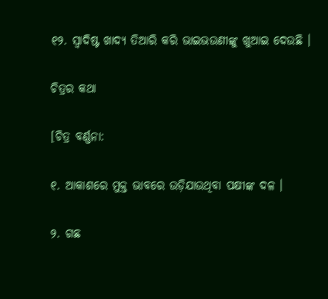୧୨. ସ୍ୱାଦିଷ୍ଟ ଖାଦ୍ୟ ତିଆରି କରି ଭାଇଭଉଣୀଙ୍କୁ ଖୁଆଇ ଦେଉଛି ।

ଚିତ୍ରର କଥା

[ଚିତ୍ର ବର୍ଣ୍ଣନା:

୧. ଆକାଶରେ ମୁକ୍ତ ଭାବରେ ଉଡ଼ିଯାଉଥିବା ପକ୍ଷୀଙ୍କ ଦଳ ।

୨. ଗଛ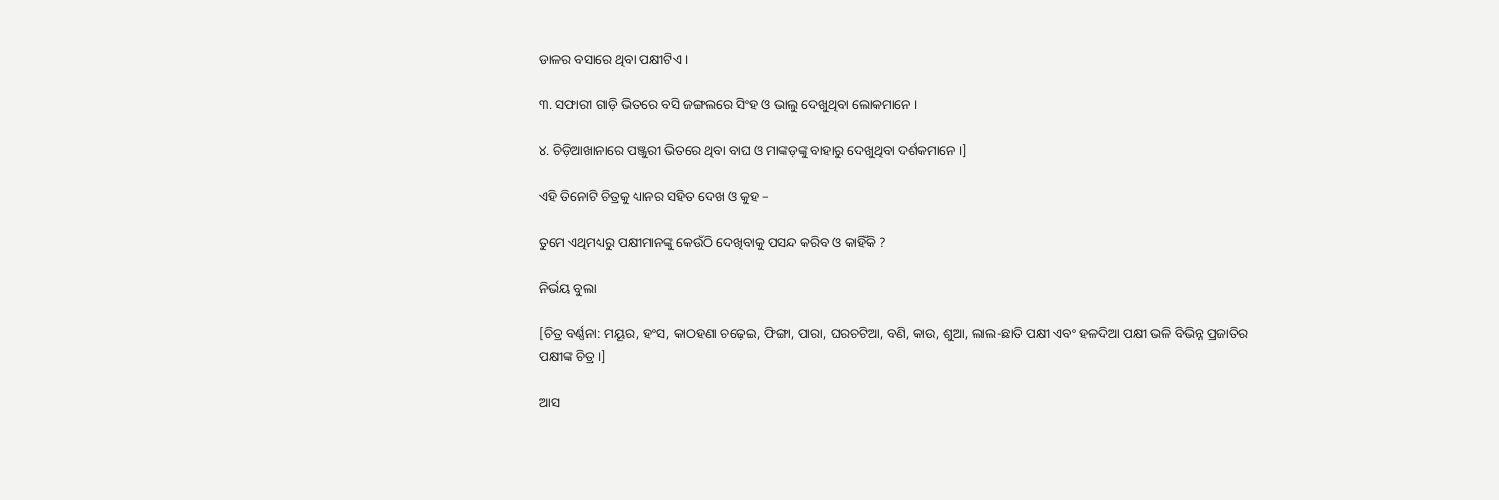ଡାଳର ବସାରେ ଥିବା ପକ୍ଷୀଟିଏ ।

୩. ସଫାରୀ ଗାଡ଼ି ଭିତରେ ବସି ଜଙ୍ଗଲରେ ସିଂହ ଓ ଭାଲୁ ଦେଖୁଥିବା ଲୋକମାନେ ।

୪. ଚିଡ଼ିଆଖାନାରେ ପଞ୍ଜୁରୀ ଭିତରେ ଥିବା ବାଘ ଓ ମାଙ୍କଡ଼ଙ୍କୁ ବାହାରୁ ଦେଖୁଥିବା ଦର୍ଶକମାନେ ।]

ଏହି ତିନୋଟି ଚିତ୍ରକୁ ଧ୍ୟାନର ସହିତ ଦେଖ ଓ କୁହ –

ତୁମେ ଏଥିମଧ୍ୟରୁ ପକ୍ଷୀମାନଙ୍କୁ କେଉଁଠି ଦେଖିବାକୁ ପସନ୍ଦ କରିବ ଓ କାହିଁକି ?

ନିର୍ଭୟ ବୁଲା

[ଚିତ୍ର ବର୍ଣ୍ଣନା: ମୟୂର, ହଂସ, କାଠହଣା ଚଢ଼େଇ, ଫିଙ୍ଗା, ପାରା, ଘରଚଟିଆ, ବଣି, କାଉ, ଶୁଆ, ଲାଲ-ଛାତି ପକ୍ଷୀ ଏବଂ ହଳଦିଆ ପକ୍ଷୀ ଭଳି ବିଭିନ୍ନ ପ୍ରଜାତିର ପକ୍ଷୀଙ୍କ ଚିତ୍ର ।]

ଆସ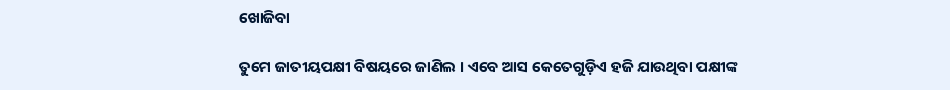ଖୋଜିବା

ତୁମେ ଜାତୀୟପକ୍ଷୀ ବିଷୟରେ ଜାଣିଲ । ଏବେ ଆସ କେତେଗୁଡ଼ିଏ ହଜି ଯାଉଥିବା ପକ୍ଷୀଙ୍କ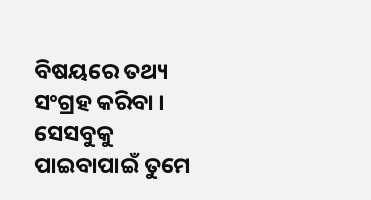ବିଷୟରେ ତଥ୍ୟ ସଂଗ୍ରହ କରିବା । ସେସବୁକୁ ପାଇବାପାଇଁ ତୁମେ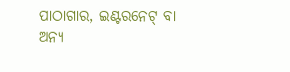ପାଠାଗାର, ଇଣ୍ଟରନେଟ୍ ବା ଅନ୍ୟ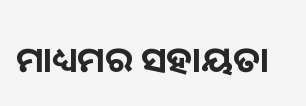ମାଧ୍ୟମର ସହାୟତା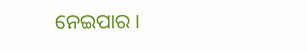ନେଇପାର ।